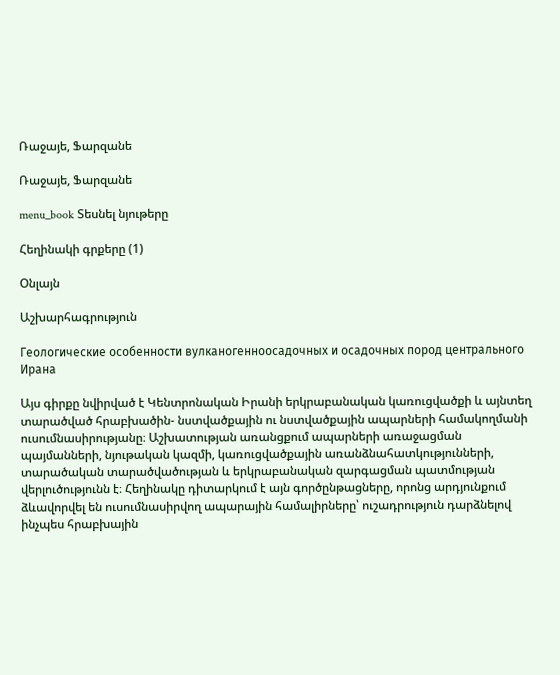Ռաջայե, Ֆարզանե

Ռաջայե, Ֆարզանե

menu_book Տեսնել նյութերը

Հեղինակի գրքերը (1)

Օնլայն

Աշխարհագրություն

Геологические особенности вулканогенноосадочных и осадочных пород центрального Ирана

Այս գիրքը նվիրված է Կենտրոնական Իրանի երկրաբանական կառուցվածքի և այնտեղ տարածված հրաբխածին- նստվածքային ու նստվածքային ապարների համակողմանի ուսումնասիրությանը։ Աշխատության առանցքում ապարների առաջացման պայմանների, նյութական կազմի, կառուցվածքային առանձնահատկությունների, տարածական տարածվածության և երկրաբանական զարգացման պատմության վերլուծությունն է։ Հեղինակը դիտարկում է այն գործընթացները, որոնց արդյունքում ձևավորվել են ուսումնասիրվող ապարային համալիրները՝ ուշադրություն դարձնելով ինչպես հրաբխային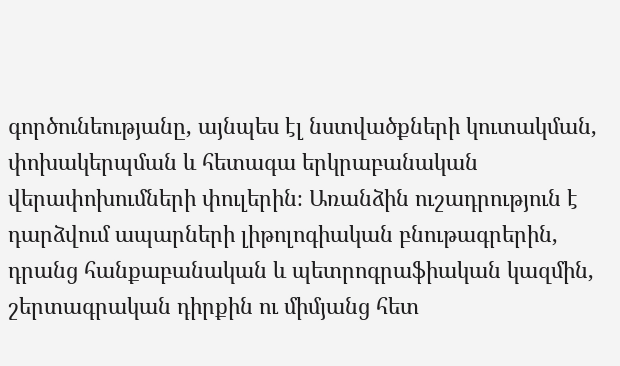գործունեությանը, այնպես էլ նստվածքների կուտակման, փոխակերպման և հետագա երկրաբանական վերափոխումների փուլերին։ Առանձին ուշադրություն է դարձվում ապարների լիթոլոգիական բնութագրերին, դրանց հանքաբանական և պետրոգրաֆիական կազմին, շերտագրական դիրքին ու միմյանց հետ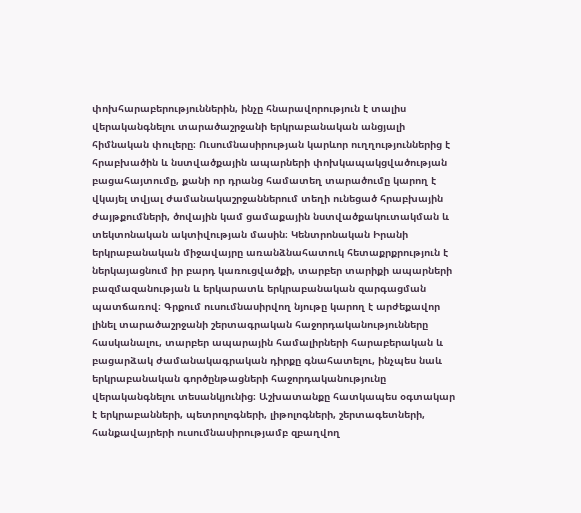փոխհարաբերություններին, ինչը հնարավորություն է տալիս վերականգնելու տարածաշրջանի երկրաբանական անցյալի հիմնական փուլերը։ Ուսումնասիրության կարևոր ուղղություններից է հրաբխածին և նստվածքային ապարների փոխկապակցվածության բացահայտումը, քանի որ դրանց համատեղ տարածումը կարող է վկայել տվյալ ժամանակաշրջաններում տեղի ունեցած հրաբխային ժայթքումների, ծովային կամ ցամաքային նստվածքակուտակման և տեկտոնական ակտիվության մասին։ Կենտրոնական Իրանի երկրաբանական միջավայրը առանձնահատուկ հետաքրքրություն է ներկայացնում իր բարդ կառուցվածքի, տարբեր տարիքի ապարների բազմազանության և երկարատև երկրաբանական զարգացման պատճառով։ Գրքում ուսումնասիրվող նյութը կարող է արժեքավոր լինել տարածաշրջանի շերտագրական հաջորդականությունները հասկանալու, տարբեր ապարային համալիրների հարաբերական և բացարձակ ժամանակագրական դիրքը գնահատելու, ինչպես նաև երկրաբանական գործընթացների հաջորդականությունը վերականգնելու տեսանկյունից։ Աշխատանքը հատկապես օգտակար է երկրաբանների, պետրոլոգների, լիթոլոգների, շերտագետների, հանքավայրերի ուսումնասիրությամբ զբաղվող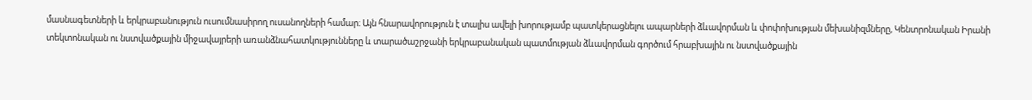մասնագետների և երկրաբանություն ուսումնասիրող ուսանողների համար։ Այն հնարավորություն է տալիս ավելի խորությամբ պատկերացնելու ապարների ձևավորման և փոփոխության մեխանիզմները, Կենտրոնական Իրանի տեկտոնական ու նստվածքային միջավայրերի առանձնահատկությունները և տարածաշրջանի երկրաբանական պատմության ձևավորման գործում հրաբխային ու նստվածքային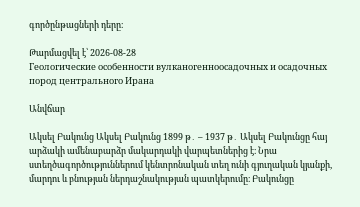գործընթացների դերը։

Թարմացվել է՝ 2026-08-28
Геологические особенности вулканогенноосадочных и осадочных пород центрального Ирана

Անվճար

Ակսել Բակունց Ակսել Բակունց 1899 թ․ – 1937 թ․ Ակսել Բակունցը հայ արձակի ամենաբարձր մակարդակի վարպետներից է։ Նրա ստեղծագործություններում կենտրոնական տեղ ունի գյուղական կյանքի, մարդու և բնության ներդաշնակության պատկերումը։ Բակունցը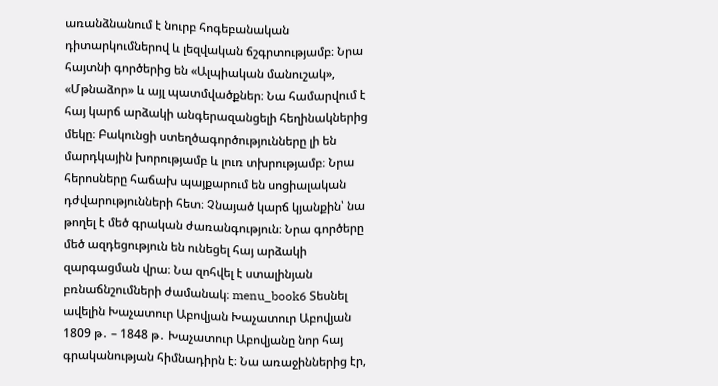առանձնանում է նուրբ հոգեբանական դիտարկումներով և լեզվական ճշգրտությամբ։ Նրա հայտնի գործերից են «Ալպիական մանուշակ», «Մթնաձոր» և այլ պատմվածքներ։ Նա համարվում է հայ կարճ արձակի անգերազանցելի հեղինակներից մեկը։ Բակունցի ստեղծագործությունները լի են մարդկային խորությամբ և լուռ տխրությամբ։ Նրա հերոսները հաճախ պայքարում են սոցիալական դժվարությունների հետ։ Չնայած կարճ կյանքին՝ նա թողել է մեծ գրական ժառանգություն։ Նրա գործերը մեծ ազդեցություն են ունեցել հայ արձակի զարգացման վրա։ Նա զոհվել է ստալինյան բռնաճնշումների ժամանակ։ menu_book6 Տեսնել ավելին Խաչատուր Աբովյան Խաչատուր Աբովյան 1809 թ․ – 1848 թ․ Խաչատուր Աբովյանը նոր հայ գրականության հիմնադիրն է։ Նա առաջիններից էր,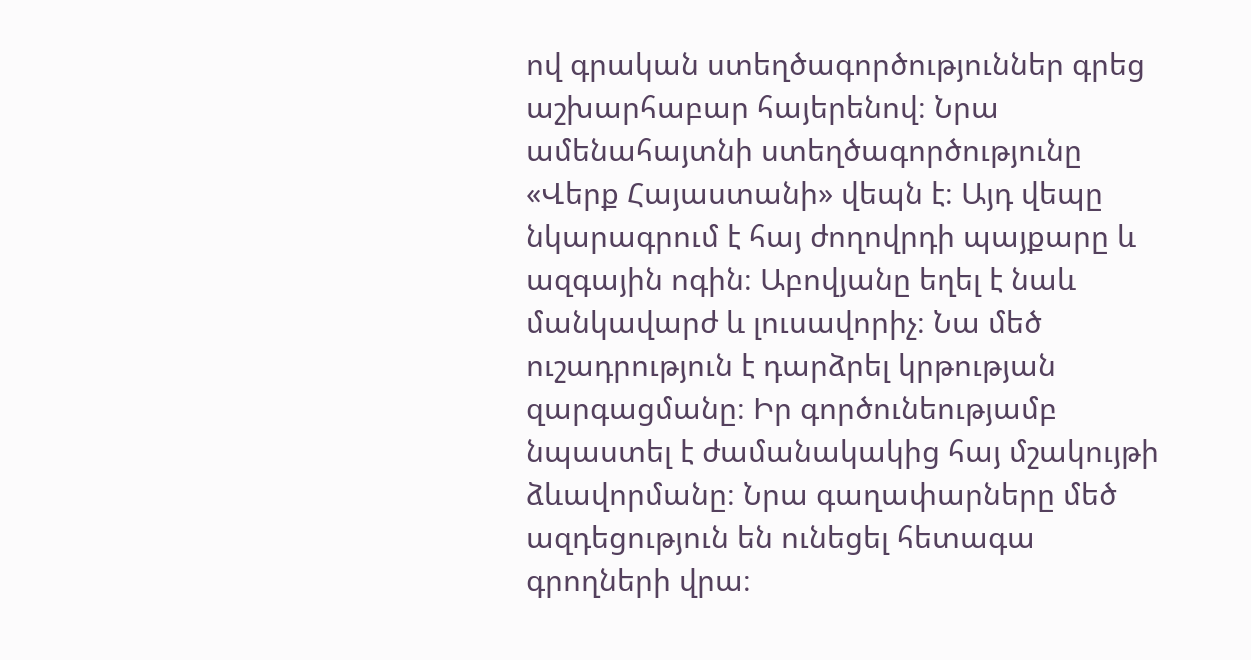ով գրական ստեղծագործություններ գրեց աշխարհաբար հայերենով։ Նրա ամենահայտնի ստեղծագործությունը «Վերք Հայաստանի» վեպն է։ Այդ վեպը նկարագրում է հայ ժողովրդի պայքարը և ազգային ոգին։ Աբովյանը եղել է նաև մանկավարժ և լուսավորիչ։ Նա մեծ ուշադրություն է դարձրել կրթության զարգացմանը։ Իր գործունեությամբ նպաստել է ժամանակակից հայ մշակույթի ձևավորմանը։ Նրա գաղափարները մեծ ազդեցություն են ունեցել հետագա գրողների վրա։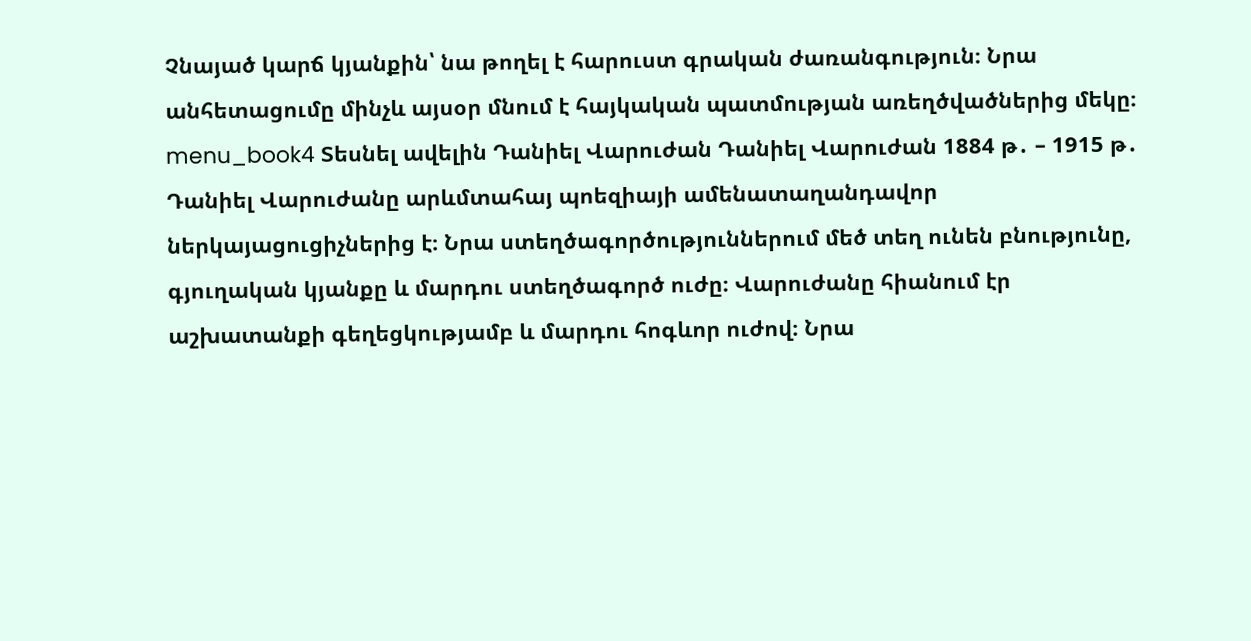Չնայած կարճ կյանքին՝ նա թողել է հարուստ գրական ժառանգություն։ Նրա անհետացումը մինչև այսօր մնում է հայկական պատմության առեղծվածներից մեկը։ menu_book4 Տեսնել ավելին Դանիել Վարուժան Դանիել Վարուժան 1884 թ․ – 1915 թ․ Դանիել Վարուժանը արևմտահայ պոեզիայի ամենատաղանդավոր ներկայացուցիչներից է։ Նրա ստեղծագործություններում մեծ տեղ ունեն բնությունը, գյուղական կյանքը և մարդու ստեղծագործ ուժը։ Վարուժանը հիանում էր աշխատանքի գեղեցկությամբ և մարդու հոգևոր ուժով։ Նրա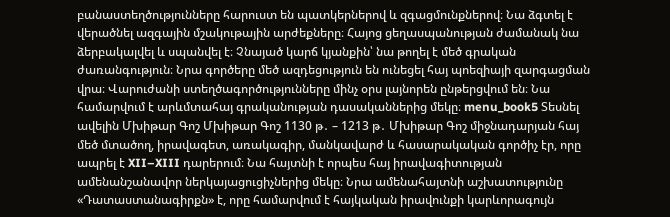բանաստեղծությունները հարուստ են պատկերներով և զգացմունքներով։ Նա ձգտել է վերածնել ազգային մշակութային արժեքները։ Հայոց ցեղասպանության ժամանակ նա ձերբակալվել և սպանվել է։ Չնայած կարճ կյանքին՝ նա թողել է մեծ գրական ժառանգություն։ Նրա գործերը մեծ ազդեցություն են ունեցել հայ պոեզիայի զարգացման վրա։ Վարուժանի ստեղծագործությունները մինչ օրս լայնորեն ընթերցվում են։ Նա համարվում է արևմտահայ գրականության դասականներից մեկը։ menu_book5 Տեսնել ավելին Մխիթար Գոշ Մխիթար Գոշ 1130 թ․ – 1213 թ․ Մխիթար Գոշ միջնադարյան հայ մեծ մտածող, իրավագետ, առակագիր, մանկավարժ և հասարակական գործիչ էր, որը ապրել է XII–XIII դարերում։ Նա հայտնի է որպես հայ իրավագիտության ամենանշանավոր ներկայացուցիչներից մեկը։ Նրա ամենահայտնի աշխատությունը «Դատաստանագիրքն» է, որը համարվում է հայկական իրավունքի կարևորագույն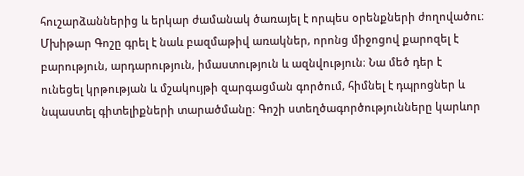հուշարձաններից և երկար ժամանակ ծառայել է որպես օրենքների ժողովածու։ Մխիթար Գոշը գրել է նաև բազմաթիվ առակներ, որոնց միջոցով քարոզել է բարություն, արդարություն, իմաստություն և ազնվություն։ Նա մեծ դեր է ունեցել կրթության և մշակույթի զարգացման գործում, հիմնել է դպրոցներ և նպաստել գիտելիքների տարածմանը։ Գոշի ստեղծագործությունները կարևոր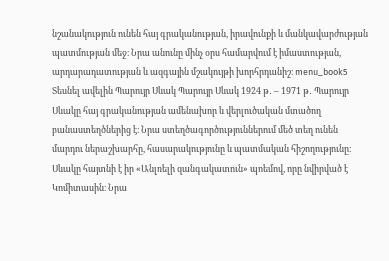նշանակություն ունեն հայ գրականության, իրավունքի և մանկավարժության պատմության մեջ։ Նրա անունը մինչ օրս համարվում է իմաստության, արդարադատության և ազգային մշակույթի խորհրդանիշ։ menu_book5 Տեսնել ավելին Պարույր Սևակ Պարույր Սևակ 1924 թ․ – 1971 թ․ Պարույր Սևակը հայ գրականության ամենախոր և վերլուծական մտածող բանաստեղծներից է։ Նրա ստեղծագործություններում մեծ տեղ ունեն մարդու ներաշխարհը, հասարակությունը և պատմական հիշողությունը։ Սևակը հայտնի է իր «Անլռելի զանգակատուն» պոեմով, որը նվիրված է Կոմիտասին։ Նրա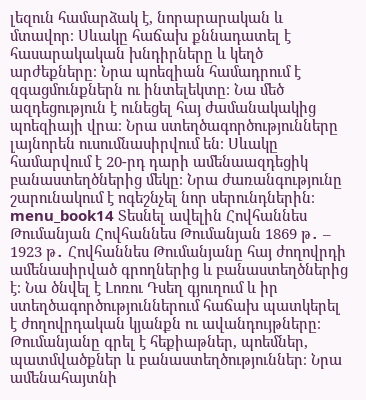լեզուն համարձակ է, նորարարական և մտավոր։ Սևակը հաճախ քննադատել է հասարակական խնդիրները և կեղծ արժեքները։ Նրա պոեզիան համադրում է զգացմունքներն ու ինտելեկտը։ Նա մեծ ազդեցություն է ունեցել հայ ժամանակակից պոեզիայի վրա։ Նրա ստեղծագործությունները լայնորեն ուսումնասիրվում են։ Սևակը համարվում է 20-րդ դարի ամենաազդեցիկ բանաստեղծներից մեկը։ Նրա ժառանգությունը շարունակում է ոգեշնչել նոր սերունդներին։ menu_book14 Տեսնել ավելին Հովհաննես Թումանյան Հովհաննես Թումանյան 1869 թ․ – 1923 թ․ Հովհաննես Թումանյանը հայ ժողովրդի ամենասիրված գրողներից և բանաստեղծներից է։ Նա ծնվել է Լոռու Դսեղ գյուղում և իր ստեղծագործություններում հաճախ պատկերել է ժողովրդական կյանքն ու ավանդույթները։ Թումանյանը գրել է հեքիաթներ, պոեմներ, պատմվածքներ և բանաստեղծություններ։ Նրա ամենահայտնի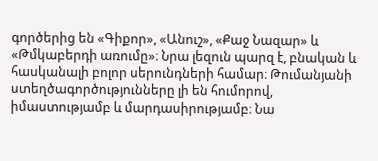գործերից են «Գիքոր», «Անուշ», «Քաջ Նազար» և «Թմկաբերդի առումը»։ Նրա լեզուն պարզ է, բնական և հասկանալի բոլոր սերունդների համար։ Թումանյանի ստեղծագործությունները լի են հումորով, իմաստությամբ և մարդասիրությամբ։ Նա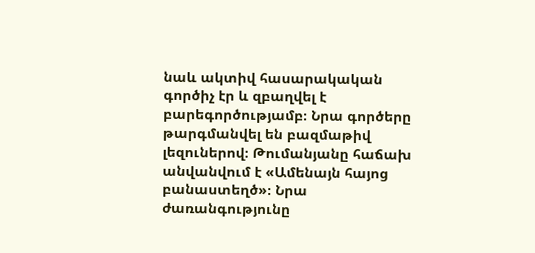նաև ակտիվ հասարակական գործիչ էր և զբաղվել է բարեգործությամբ։ Նրա գործերը թարգմանվել են բազմաթիվ լեզուներով։ Թումանյանը հաճախ անվանվում է «Ամենայն հայոց բանաստեղծ»։ Նրա ժառանգությունը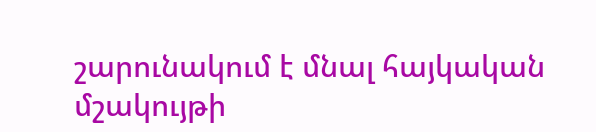շարունակում է մնալ հայկական մշակույթի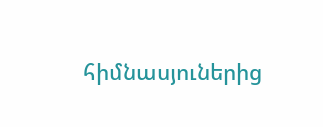հիմնասյուներից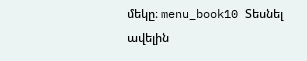մեկը։ menu_book10 Տեսնել ավելին